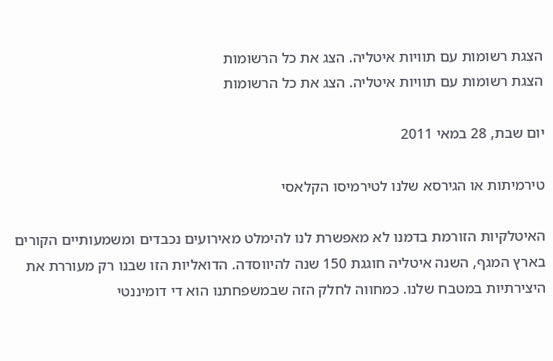הצגת רשומות עם תוויות איטליה. הצג את כל הרשומות
הצגת רשומות עם תוויות איטליה. הצג את כל הרשומות

יום שבת, 28 במאי 2011

טירמיתות או הגירסא שלנו לטירמיסו הקלאסי

האיטלקיות הזורמת בדמנו לא מאפשרת לנו להימלט מאירועים נכבדים ומשמעותיים הקורים בארץ המגף, השנה איטליה חוגגת 150 שנה להיווסדה. הדואליות הזו שבנו רק מעוררת את היצירתיות במטבח שלנו. כמחווה לחלק הזה שבמשפחתנו הוא די דומיננטי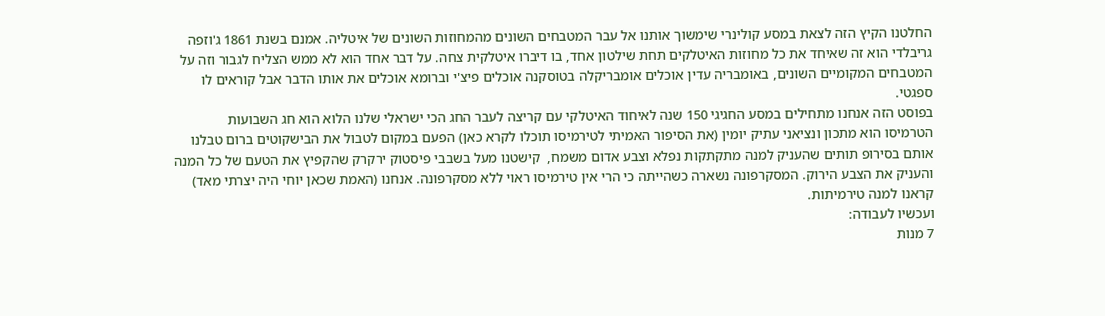החלטנו הקיץ הזה לצאת במסע קולינרי שימשוך אותנו אל עבר המטבחים השונים מהמחוזות השונים של איטליה. אמנם בשנת 1861 ג'וזפה גריבלדי הוא זה שאיחד את כל מחוזות האיטלקים תחת שילטון אחד, בו דיברו איטלקית צחה. על דבר אחד הוא לא ממש הצליח לגבור וזה על המטבחים המקומיים השונים, באומבריה עדין אוכלים אומבריקלה בטוסקנה אוכלים פיצ'י וברומא אוכלים את אותו הדבר אבל קוראים לו ספגטי.
בפוסט הזה אנחנו מתחילים במסע החגיגי 150 שנה לאיחוד האיטלקי עם קריצה לעבר החג הכי ישראלי שלנו הלוא הוא חג השבועות
הטרמיסו הוא מתכון ונציאני עתיק יומין (את הסיפור האמיתי לטירמיסו תוכלו לקרא כאן) הפעם במקום לטבול את הבישקוטים ברום טבלנו אותם בסירופ תותים שהעניק למנה מתקתקות נפלא וצבע אדום משמח,  קישטנו מעל בשבבי פיסטוק ירקרק שהקפיץ את הטעם של כל המנה והעניק את הצבע הירוק. המסקרפונה נשארה כשהייתה כי הרי אין טירמיסו ראוי ללא מסקרפונה. אנחנו (האמת שכאן יוחי היה יצרתי מאד) קראנו למנה טירמיתות.
ועכשיו לעבודה:
7 מנות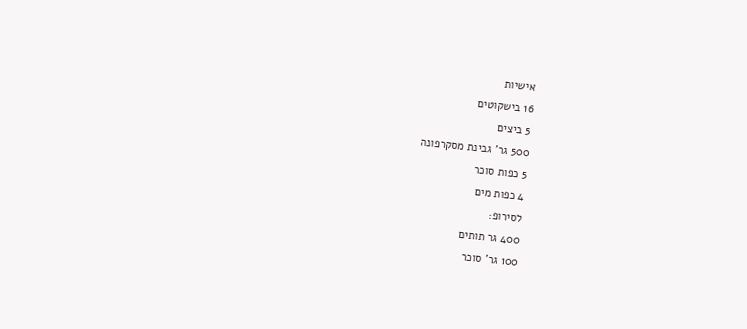אישיות
16 בישקוטים
5 ביצים
500 גר' גבינת מסקרפונה
5 כפות סוכר
4 כפות מים
לסירופ:
400 גר תותים
100 גר' סוכר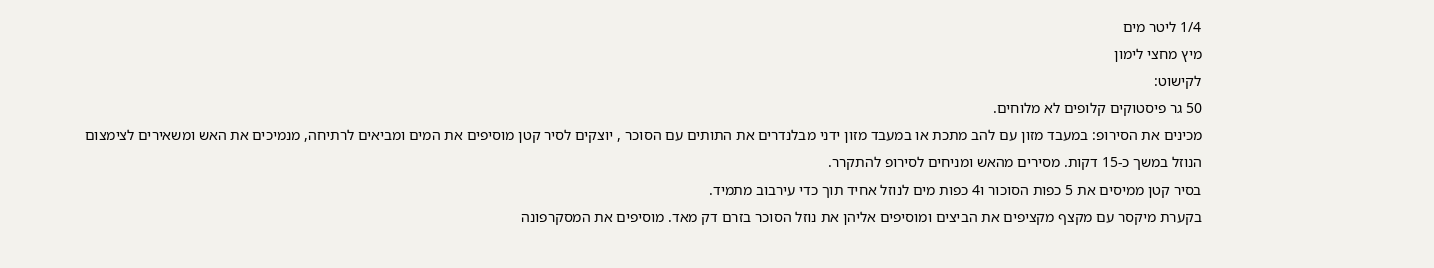1/4 ליטר מים
מיץ מחצי לימון
לקישוט:
50 גר פיסטוקים קלופים לא מלוחים.
מכינים את הסירופ: במעבד מזון עם להב מתכת או במעבד מזון ידני מבלנדרים את התותים עם הסוכר , יוצקים לסיר קטן מוסיפים את המים ומביאים לרתיחה, מנמיכים את האש ומשאירים לצימצום הנוזל במשך כ-15 דקות. מסירים מהאש ומניחים לסירופ להתקרר.
בסיר קטן ממיסים את 5 כפות הסוכור ו4 כפות מים לנוזל אחיד תוך כדי עירבוב מתמיד.
בקערת מיקסר עם מקצף מקציפים את הביצים ומוסיפים אליהן את נוזל הסוכר בזרם דק מאד. מוסיפים את המסקרפונה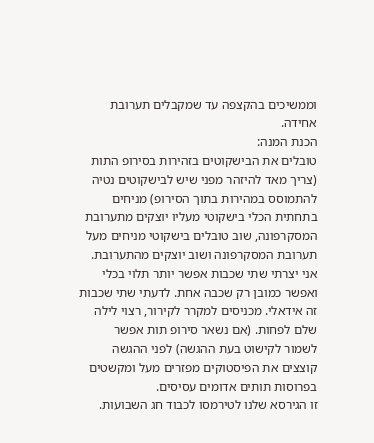וממשיכים בהקצפה עד שמקבלים תערובת אחידה.
הכנת המנה:
טובלים את הבישקוטים בזהירות בסירופ התות (צריך מאד להיזהר מפני שיש לבישקוטים נטיה להתמוסס במהירות בתוך הסירופ) מניחים בתחתית הכלי בישקוטי מעליו יוצקים מתערובת המסקרפונה, שוב טובלים בישקוטי מניחים מעל תערובת המסקרפונה ושוב יוצקים מהתערובת. אני יצרתי שתי שכבות אפשר יותר תלוי בכלי ואפשר כמובן רק שכבה אחת. לדעתי שתי שכבות זה אידאלי. מכניסים למקרר לקירור, רצוי לילה שלם לפחות. (אם נשאר סירופ תות אפשר לשמור לקישוט בעת ההגשה) לפני ההגשה קוצצים את הפיסטוקים מפזרים מעל ומקשטים בפרוסות תותים אדומים עסיסים.
זו הגירסא שלנו לטירמסו לכבוד חג השבועות.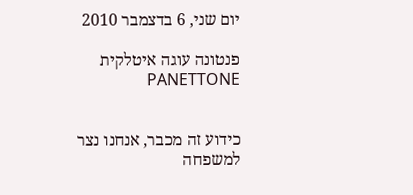יום שני, 6 בדצמבר 2010

פנטונה עוגה איטלקית PANETTONE


כידוע זה מכבר, אנחנו נצר למשפחה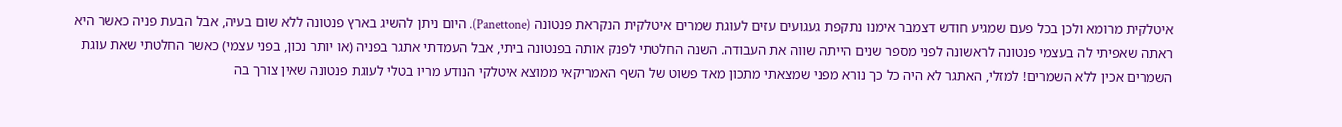איטלקית מרומא ולכן בכל פעם שמגיע חודש דצמבר אימנו נתקפת געגועים עזים לעוגת שמרים איטלקית הנקראת פנטונה (Panettone). היום ניתן להשיג בארץ פנטונה ללא שום בעיה, אבל הבעת פניה כאשר היא ראתה שאפיתי לה בעצמי פנטונה לראשונה לפני מספר שנים הייתה שווה את העבודה. השנה החלטתי לפנק אותה בפנטונה ביתי, אבל העמדתי אתגר בפניה (או יותר נכון, בפני עצמי) כאשר החלטתי שאת עוגת השמרים אכין ללא השמרים! למזלי, האתגר לא היה כל כך נורא מפני שמצאתי מתכון מאד פשוט של השף האמריקאי ממוצא איטלקי הנודע מריו בטלי לעוגת פנטונה שאין צורך בה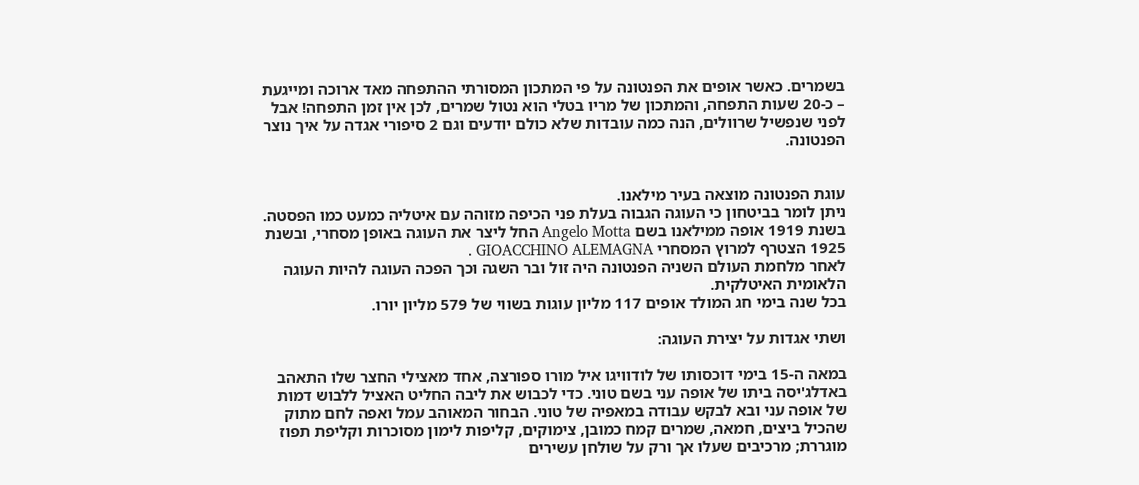בשמרים. כאשר אופים את הפנטונה על פי המתכון המסורתי ההתפחה מאד ארוכה ומייגעת – כ-20 שעות התפחה, והמתכון של מריו בטלי הוא נטול שמרים, לכן אין זמן התפחה! אבל לפני שנפשיל שרוולים, הנה כמה עובדות שלא כולם יודעים וגם 2 סיפורי אגדה על איך נוצר הפנטונה.


עוגת הפנטונה מוצאה בעיר מילאנו.
ניתן לומר בביטחון כי העוגה הגבוה בעלת פני הכיפה מזוהה עם איטליה כמעט כמו הפסטה.
בשנת 1919 אופה ממילאנו בשם Angelo Motta החל ליצר את העוגה באופן מסחרי, ובשנת 1925 הצטרף למרוץ המסחרי GIOACCHINO ALEMAGNA .
לאחר מלחמת העולם השניה הפנטונה היה זול ובר השגה וכך הפכה העוגה להיות העוגה הלאומית האיטלקית.
בכל שנה בימי חג המולד אופים 117 מליון עוגות בשווי של 579 מליון יורו.

ושתי אגדות על יצירת העוגה:

במאה ה-15 בימי דוכסותו של לודוויגו איל מורו ספורצה, אחד מאצילי החצר שלו התאהב באדלג'יסה ביתו של אופה עני בשם טוני. כדי לכבוש את ליבה החליט האציל ללבוש דמות של אופה עני ובא לבקש עבודה במאפיה של טוני. הבחור המאוהב עמל ואפה לחם מתוק שהכיל ביצים, חמאה, שמרים קמח כמובן, צימוקים, קליפות לימון מסוכרות וקליפת תפוז מוגררת; מרכיבים שעלו אך ורק על שולחן עשירים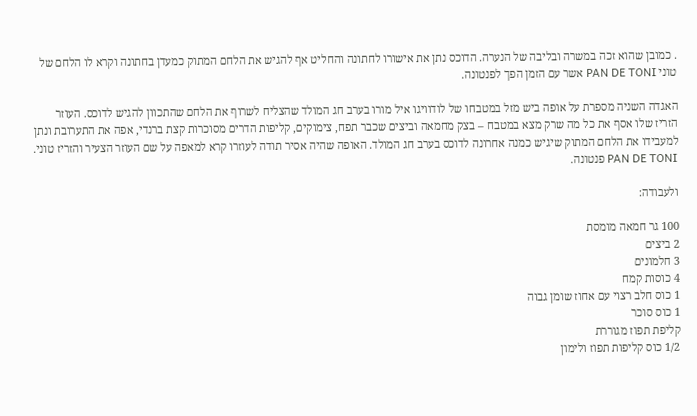. כמובן שהוא זכה במשרה ובליבה של הנערה. הדוכס נתן את אישורו לחתונה והחליט אף להגיש את הלחם המתוק כמעדן בחתונה וקרא לו הלחם של טוני PAN DE TONI אשר עם הזמן הפך לפנטונה.

האגדה השניה מספרת על אופה ביש מזל במטבחו של לודוויגו איל מורו בערב חג המולד שהצליח לשרוף את הלחם שהתכוון להגיש לדוכס. העוזר הזריז שלו אסף את כל מה שרק מצא במטבח – בצק מחמאה וביצים שכבר תפח, צימוקים, קליפות הדרים מסוכרות קצת ברנדי, אפה את התערובת ונתן למעבידו את הלחם המתוק שיגיש כמנה אחרונה לדוכס בערב חג המולד. האופה שהיה אסיר תודה לעוזרו קרא למאפה על שם העוזר הצעיר והזריז טוני. PAN DE TONI פנטונה.

ולעבודה:

100 גר חמאה מומסת
2 ביצים
3 חלמונים
4 כוסות קמח
1 כוס חלב רצוי עם אחוז שומן גבוה
1 כוס סוכר
קליפת תפוז מגוררת
1/2 כוס קליפות תפוז ולימון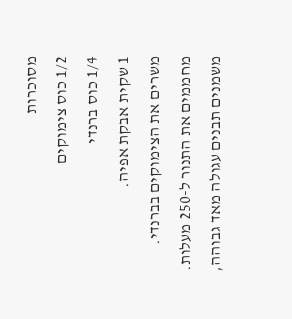מסוכרות
1/2 כוס צימוקים
1/4 כוס ברנדי
1 שקית אבקת אפיה.
משרים את הצימוקים בברנדי.
מחממים את התנור ל-250 מעלות.
משמנים תבנים עגולה מאד גבוהה,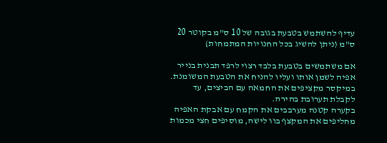עדיף להשתמש בטבעת בגובה של 10 ס"מ בקוטר 20 ס"מ (ניתן להשיג בכל החנויות המתמחות)

אם משתמשים בטבעת בלבד רצוי לרפד תבנית בנייר אפיה לשמן אותו ועליו להניח את הטבעת המשומנת.
במיקסר מקציפים את החמאה עם הביצים, עד לקבלת תערובת בהירה.
בקערה קטנה מערבבים את הקמח עם אבקת האפיה מחליפים את המקצף בוו לישה, מוסיפים חצי מכמות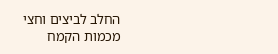החלב לביצים וחצי מכמות הקמח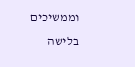וממשיכים בלישה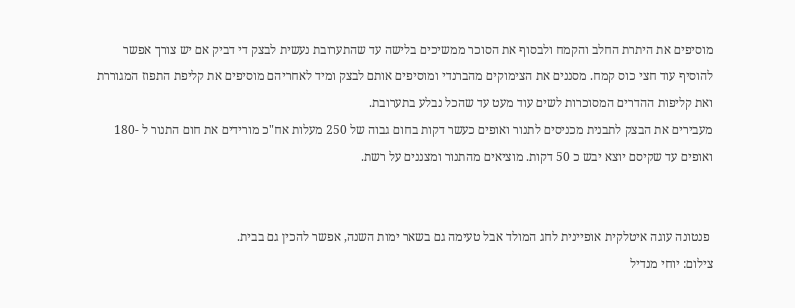מוסיפים את היתרת החלב והקמח ולבסוף את הסוכר ממשיכים בלישה עד שהתערובת נעשית לבצק די דביק אם יש צורך אפשר להוסיף עוד חצי כוס קמח. מסננים את הצימוקים מהברנדי ומוסיפים אותם לבצק ומיד לאחריהם מוסיפים את קליפת התפוז המגוררת ואת קליפות ההדרים המסוכרות לשים עוד מעט עד שהכל נבלע בתערובת.
מעבירים את הבצק לתבנית מכניסים לתנור ואופים כעשר דקות בחום גבוה של 250 מעלות אח"כ מורידים את חום התנור ל -180 ואופים עד שקיסם יוצא יבש כ 50 דקות. מוציאים מהתנור ומצננים על רשת.


 פנטונה עוגה איטלקית אופיינית לחג המולד אבל טעימה גם בשאר ימות השנה, אפשר להכין גם בבית.
צילום: יוחי מנדיל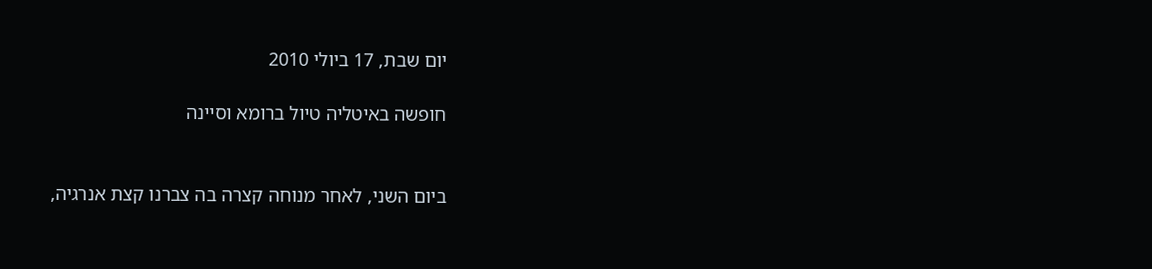יום שבת, 17 ביולי 2010

חופשה באיטליה טיול ברומא וסיינה


ביום השני, לאחר מנוחה קצרה בה צברנו קצת אנרגיה,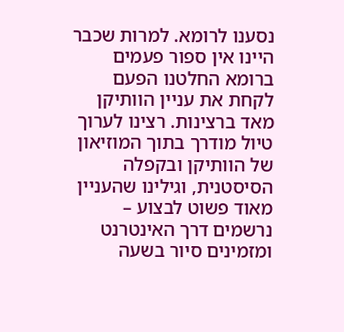נסענו לרומא. למרות שכבר היינו אין ספור פעמים ברומא החלטנו הפעם לקחת את עניין הוותיקן מאד ברצינות. רצינו לערוך טיול מודרך בתוך המוזיאון של הוותיקן ובקפלה הסיסטנית, וגילינו שהעניין מאוד פשוט לבצוע – נרשמים דרך האינטרנט ומזמינים סיור בשעה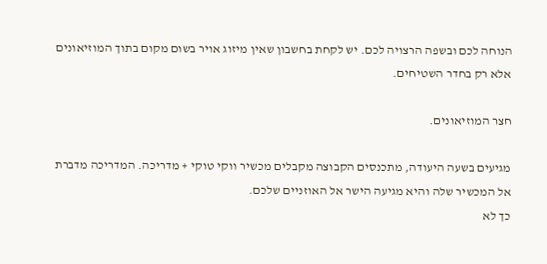הנוחה לכם ובשפה הרצויה לכם. יש לקחת בחשבון שאין מיזוג אויר בשום מקום בתוך המוזיאונים אלא רק בחדר השטיחים.

חצר המוזיאונים.

מגיעים בשעה היעודה, מתכנסים הקבוצה מקבלים מכשיר ווקי טוקי + מדריכה. המדריכה מדברת אל המכשיר שלה והיא מגיעה הישר אל האוזניים שלכם.
כך לא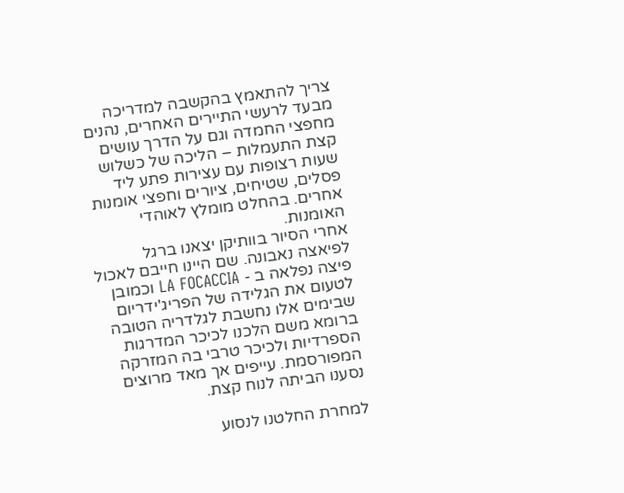צריך להתאמץ בהקשבה למדריכה מבעד לרעשי התיירים האחרים, נהנים מחפצי החמדה וגם על הדרך עושים קצת התעמלות – הליכה של כשלוש שעות רצופות עם עצירות פתע ליד פסלים, שטיחים, ציורים וחפצי אומנות אחרים. בהחלט מומלץ לאוהדי האומנות.
אחרי הסיור בוותיקן יצאנו ברגל לפיאצה נאבונה. שם היינו חייבם לאכול פיצה נפלאה ב - LA FOCACCIA וכמובן לטעום את הגלידה של הפריג'ידריום שבימים אלו נחשבת לגלדריה הטובה ברומא משם הלכנו לכיכר המדרגות הספרדיות ולכיכר טרבי בה המזרקה המפורסמת. עייפים אך מאד מרוצים נסענו הביתה לנוח קצת.

למחרת החלטנו לנסוע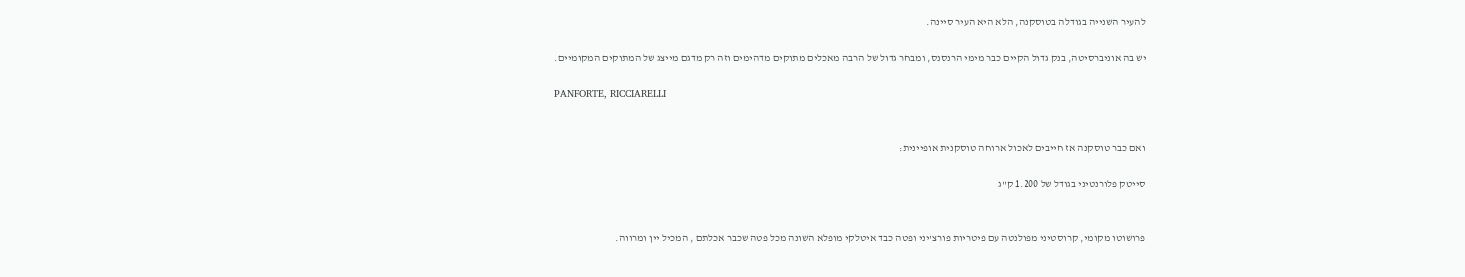להעיר השנייה בגודלה בטוסקנה, הלא היא העיר סיינה.

יש בה אוניברסיטה, בנק גדול הקיים כבר מימי הרנסנס, ומבחר גדול של הרבה מאכלים מתוקים מדהימים וזה רק מדגם מייצג של המתוקים המקומיים.

PANFORTE, RICCIARELLI


ואם כבר טוסקנה אז חייבים לאכול ארוחה טוסקנית אופיינית:

סייטק פלורנטיני בגודל של 1.200 ק"ג


פרושוטו מקומי, קרוסטיני מפולנטה עם פיטריות פורצ'יני ופטה כבד איטלקי מופלא השונה מכל פטה שכבר אכלתם , המכיל יין ומרווה.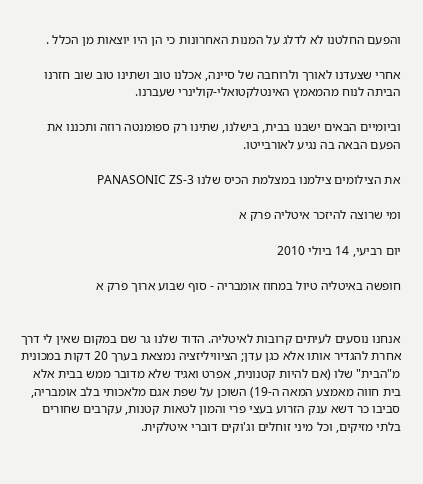והפעם החלטנו לא לדלג על המנות האחרונות כי הן היו יוצאות מן הכלל .

אחרי שצעדנו לאורך ולרוחבה של סיינה, אכלנו טוב ושתינו טוב שוב חזרנו הביתה לנוח מהמאמץ האינטלקטואלי-קולינרי שעברנו.

וביומיים הבאים ישבנו בבית, בישלנו, שתינו רק ספומנטה רוזה ותכננו את הפעם הבאה בה נגיע לאורבייטו.

את הצילומים צילמנו במצלמת הכיס שלנו PANASONIC ZS-3

ומי שרוצה להיזכר איטליה פרק א

יום רביעי, 14 ביולי 2010

חופשה באיטליה טיול במחוז אומבריה - סוף שבוע ארוך פרק א


אנחנו נוסעים לעיתים קרובות לאיטליה. הדוד שלנו גר שם במקום שאין לי דרך אחרת להגדיר אותו אלא כגן עדן; הציוויליזציה נמצאת בערך 20 דקות במכונית מ"הבית" שלו (אם להיות קטנונית, אפרט ואגיד שלא מדובר ממש בבית אלא בית חווה מאמצע המאה ה-19) השוכן על שפת אגם מלאכותי בלב אומבריה, סביבו כר דשא ענק הזרוע בעצי פרי והמון לטאות קטנות, עקרבים שחורים בלתי מזיקים, וכל מיני זוחלים וג'וקים דוברי איטלקית.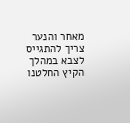מאחר והנער צריך להתגייס לצבא במהלך הקיץ החלטנו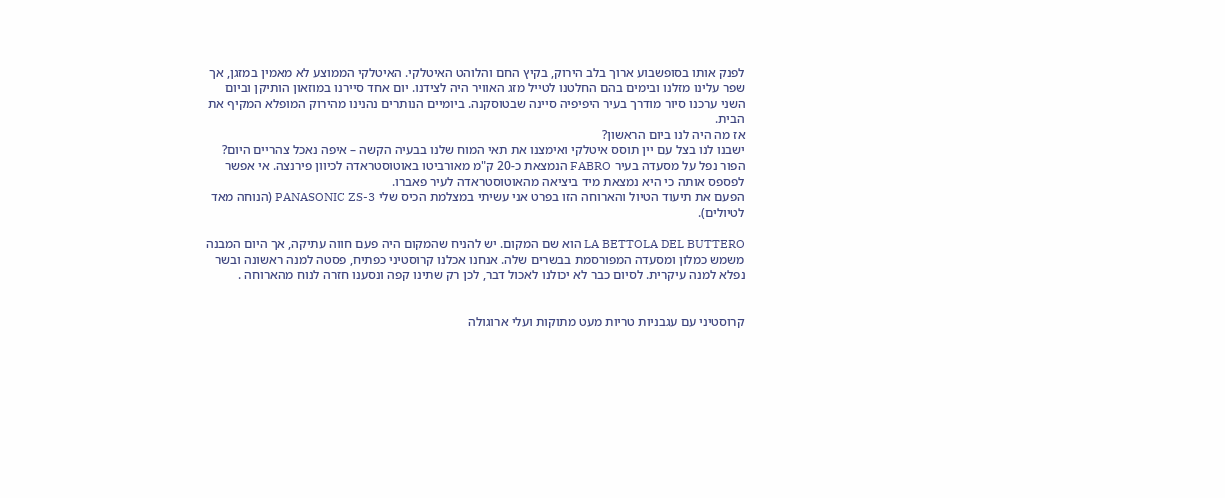לפנק אותו בסופשבוע ארוך בלב הירוק, בקיץ החם והלוהט האיטלקי. האיטלקי הממוצע לא מאמין במזגן, אך שפר עלינו מזלנו ובימים בהם החלטנו לטייל מזג האוויר היה לצידנו. יום אחד סיירנו במוזאון הותיקן וביום השני ערכנו סיור מודרך בעיר היפיפיה סיינה שבטוסקנה. ביומיים הנותרים נהנינו מהירוק המופלא המקיף את הבית.
אז מה היה לנו ביום הראשון?
ישבנו לנו בצל עם יין תוסס איטלקי ואימצנו את תאי המוח שלנו בבעיה הקשה – איפה נאכל צהריים היום? הפור נפל על מסעדה בעיר FABRO הנמצאת כ-20 ק"מ מאורביטו באוטוסטראדה לכיוון פירנצה. אי אפשר לפספס אותה כי היא נמצאת מיד ביציאה מהאוטוסטראדה לעיר פאברו.
הפעם את תיעוד הטיול והארוחה הזו בפרט אני עשיתי במצלמת הכיס שלי PANASONIC ZS-3 (הנוחה מאד לטיולים).

LA BETTOLA DEL BUTTERO הוא שם המקום. יש להניח שהמקום היה פעם חווה עתיקה, אך היום המבנה משמש כמלון ומסעדה המפורסמת בבשרים שלה. אנחנו אכלנו קרוסטיני כפתיח, פסטה למנה ראשונה ובשר נפלא למנה עיקרית. לסיום כבר לא יכולנו לאכול דבר, לכן רק שתינו קפה ונסענו חזרה לנוח מהארוחה .


קרוסטיני עם עגבניות טריות מעט מתוקות ועלי ארוגולה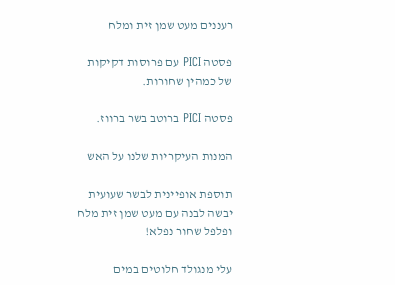רעננים מעט שמן זית ומלח

פסטה PICI עם פרוסות דקיקות של כמהין שחורות.

פסטה PICI ברוטב בשר ברווז.

המנות העיקריות שלנו על האש

תוספת אופיינית לבשר שעועית יבשה לבנה עם מעט שמן זית מלח ופלפל שחור נפלא!

עלי מנגולד חלוטים במים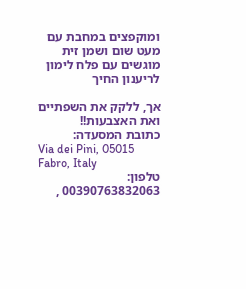ומוקפצים במחבת עם מעט שום ושמן זית מוגשים עם פלח לימון לריענון החיך

אך, ללקק את השפתיים ואת האצבעות!!
כתובת המסעדה:
Via dei Pini, 05015 Fabro, Italy
טלפון: 00390763832063 ,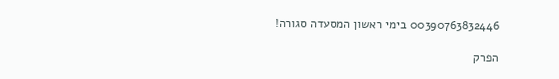00390763832446 בימי ראשון המסעדה סגורה!

הפרק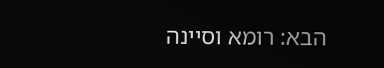הבא: רומא וסיינה